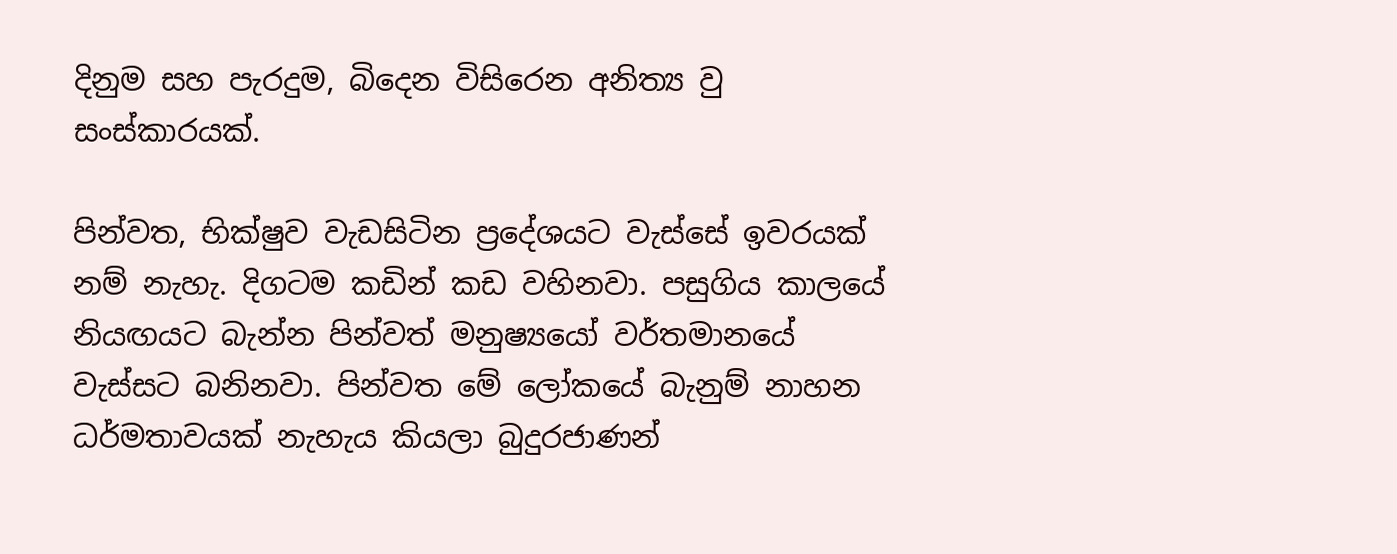දිනුම සහ පැරදුම, බිදෙන විසිරෙන අනිත්‍ය වු සංස්කාරයක්.

පින්වත, භික්ෂුව වැඩසිටින ප්‍රදේශයට වැස්සේ ඉවරයක් නම් නැහැ. දිගටම කඩින් කඩ වහිනවා. පසුගිය කාලයේ නියඟයට බැන්න පින්වත් මනුෂ්‍යයෝ වර්තමානයේ වැස්සට බනිනවා. පින්වත මේ ලෝකයේ බැනුම් නාහන ධර්මතාවයක් නැහැය කියලා බුදුරජාණන්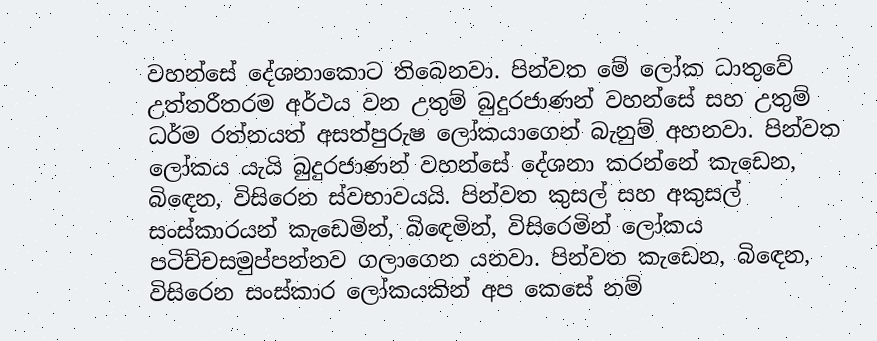වහන්සේ දේශනාකොට තිබෙනවා. පින්වත මේ ලෝක ධාතුවේ උත්තරීතරම අර්ථය වන උතුම් බුදුරජාණන් වහන්සේ සහ උතුම් ධර්ම රත්නයත් අසත්පුරුෂ ලෝකයාගෙන් බැනුම් අහනවා. පින්වත ලෝකය යැයි බුදුරජාණන් වහන්සේ දේශනා කරන්නේ කැඩෙන, බිඳෙන, විසිරෙන ස්වභාවයයි. පින්වත කුසල් සහ අකුසල් සංස්කාරයන් කැඩෙමින්, බිඳෙමින්, විසිරෙමින් ලෝකය පටිච්චසමුප්පන්නව ගලාගෙන යනවා. පින්වත කැඩෙන, බිඳෙන, විසිරෙන සංස්කාර ලෝකයකින් අප කෙසේ නම්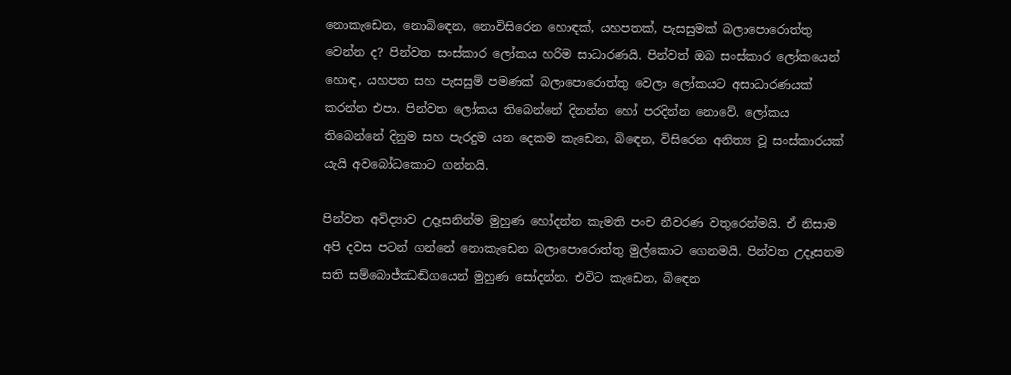නොකැඩෙන, නොබිඳෙන, නොවිසිරෙන හොඳක්, යහපතක්, පැසසුමක් බලාපොරොත්තු වෙන්න ද? පින්වත සංස්කාර ලෝකය හරිම සාධාරණයි. පින්වත් ඔබ සංස්කාර ලෝකයෙන් හොඳ, යහපත සහ පැසසුම් පමණක් බලාපොරොත්තු වෙලා ලෝකයට අසාධාරණයක් කරන්න එපා. පින්වත ලෝකය තිබෙන්නේ දිනන්න හෝ පරදින්න නොවේ. ලෝකය තිබෙන්නේ දිනුම සහ පැරදුම යන දෙකම කැඩෙන, බිඳෙන, විසිරෙන අනිත්‍ය වූ සංස්කාරයක් යැයි අවබෝධකොට ගන්නයි.

පින්වත අවිද්‍යාව උදෑසනින්ම මුහුණ හෝදන්න කැමති පංච නීවරණ වතුරෙන්මයි. ඒ නිසාම අපි දවස පටන් ගන්නේ නොකැඩෙන බලාපොරොත්තු මුල්කොට ගෙනමයි. පින්වත උදෑසනම සති සම්බොජ්ඣඬ්ගයෙන් මුහුණ සෝදන්න. එවිට කැඩෙන, බිඳෙන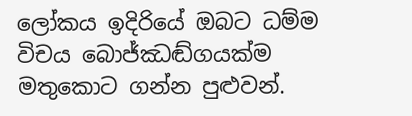ලෝකය ඉදිරියේ ඔබට ධම්ම විචය බොජ්ඣඬ්ගයක්ම මතුකොට ගන්න පුළුවන්.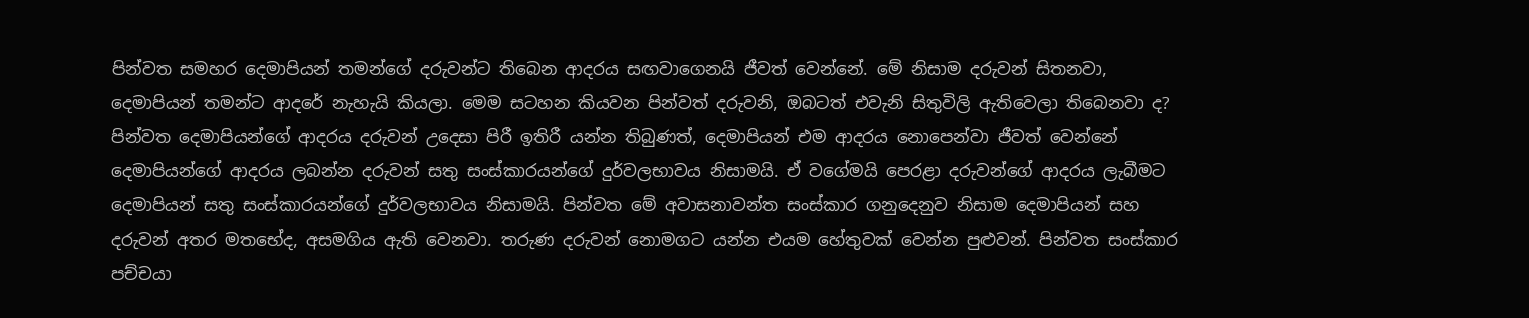පින්වත සමහර දෙමාපියන් තමන්ගේ දරුවන්ට තිබෙන ආදරය සඟවාගෙනයි ජීවත් වෙන්නේ. මේ නිසාම දරුවන් සිතනවා, දෙමාපියන් තමන්ට ආදරේ නැහැයි කියලා. මෙම සටහන කියවන පින්වත් දරුවනි, ඔබටත් එවැනි සිතුවිලි ඇතිවෙලා තිබෙනවා ද? පින්වත දෙමාපියන්ගේ ආදරය දරුවන් උදෙසා පිරී ඉතිරී යන්න තිබුණත්, දෙමාපියන් එම ආදරය නොපෙන්වා ජීවත් වෙන්නේ දෙමාපියන්ගේ ආදරය ලබන්න දරුවන් සතු සංස්කාරයන්ගේ දුර්වලභාවය නිසාමයි. ඒ වගේමයි පෙරළා දරුවන්ගේ ආදරය ලැබීමට දෙමාපියන් සතු සංස්කාරයන්ගේ දුර්වලභාවය නිසාමයි. පින්වත මේ අවාසනාවන්ත සංස්කාර ගනුදෙනුව නිසාම දෙමාපියන් සහ දරුවන් අතර මතභේද, අසමගිය ඇති වෙනවා. තරුණ දරුවන් නොමගට යන්න එයම හේතුවක් වෙන්න පුළුවන්. පින්වත සංස්කාර පච්චයා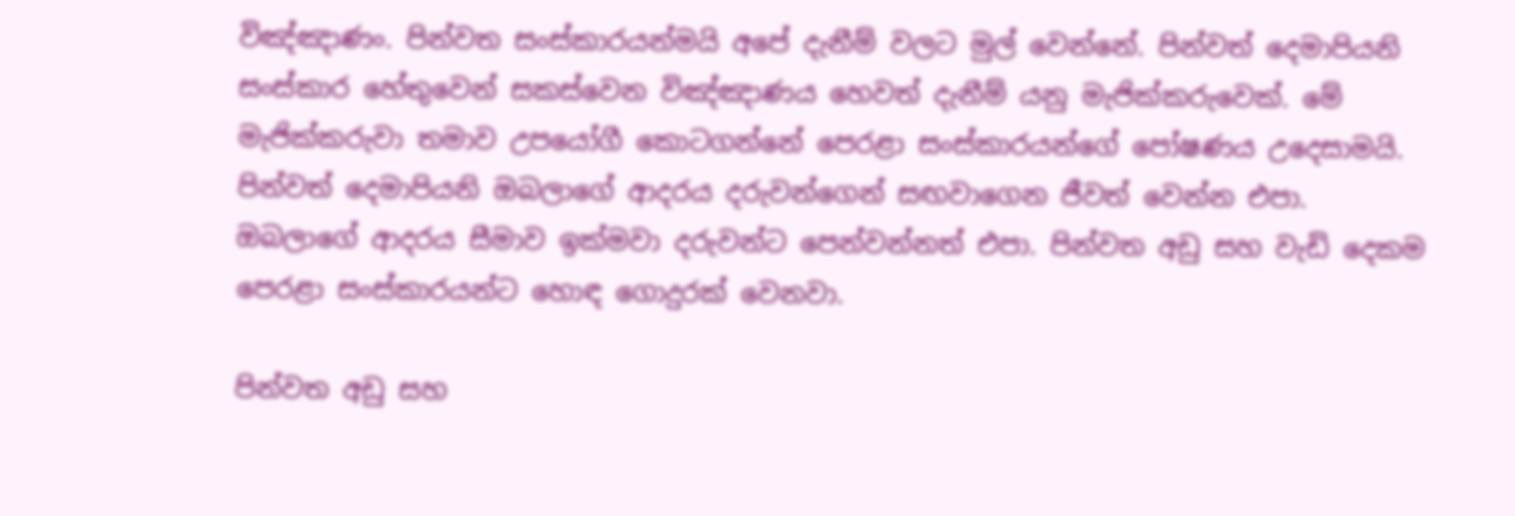විඤ්ඤාණං. පින්වත සංස්කාරයන්මයි අපේ දැනීම් වලට මුල් වෙන්නේ. පින්වත් දෙමාපියනි සංස්කාර හේතුවෙන් සකස්වෙන විඤ්ඤාණය හෙවත් දැනීම් යනු මැජික්කරුවෙක්. මේ මැජික්කරුවා තමාව උපයෝගී කොටගන්නේ පෙරළා සංස්කාරයන්ගේ පෝෂණය උදෙසාමයි. පින්වත් දෙමාපියනි ඔබලාගේ ආදරය දරුවන්ගෙන් සඟවාගෙන ජීවත් වෙන්න එපා. ඔබලාගේ ආදරය සීමාව ඉක්මවා දරුවන්ට පෙන්වන්නත් එපා. පින්වත අඩු සහ වැඩි දෙකම පෙරළා සංස්කාරයන්ට හොඳ ගොදුරක් වෙනවා.

පින්වත අඩු සහ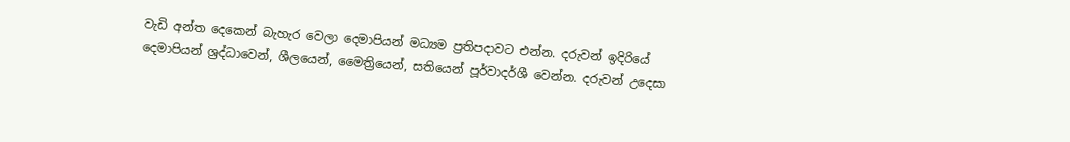වැඩි අන්ත දෙකෙන් බැහැර වෙලා දෙමාපියන් මධ්‍යම ප්‍රතිපදාවට එන්න. දරුවන් ඉදිරියේ දෙමාපියන් ශ්‍රද්ධාවෙන්, ශීලයෙන්, මෛත්‍රියෙන්, සතියෙන් පූර්වාදර්ශී වෙන්න. දරුවන් උදෙසා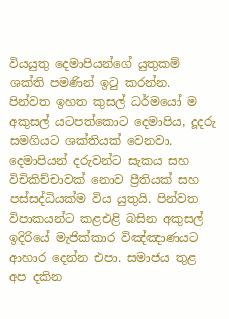වියයුතු දෙමාපියන්ගේ යුතුකම් ශක්ති පමණින් ඉටු කරන්න. පින්වත ඉහත කුසල් ධර්මයෝ ම අකුසල් යටපත්කොට දෙමාපිය, දූදරු සමගියට ශක්තියක් වෙනවා. දෙමාපියන් දරුවන්ට සැකය සහ විචිකිච්චාවක් නොව ප්‍රීතියක් සහ පස්සද්ධියක්ම විය යුතුයි. පින්වත විපාකයන්ට කළඑළි බසින අකුසල් ඉදිරියේ මැජික්කාර විඤ්ඤාණයට ආහාර දෙන්න එපා. සමාජය තුළ අප දකින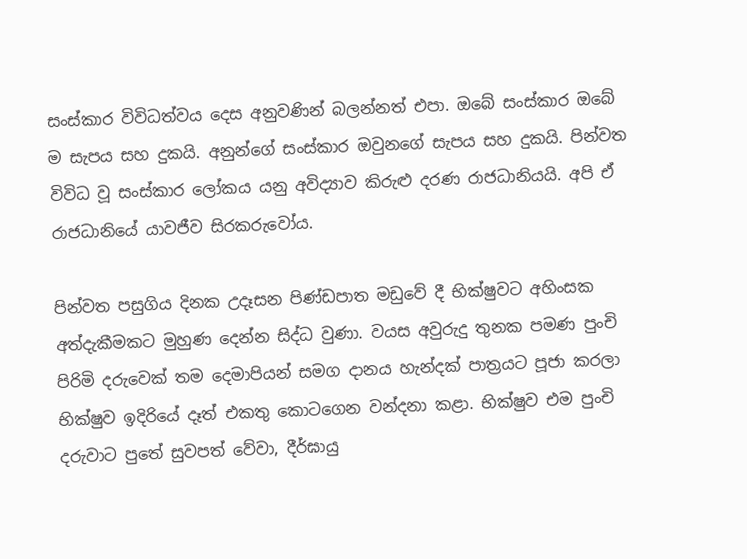සංස්කාර විවිධත්වය දෙස අනුවණින් බලන්නත් එපා. ඔබේ සංස්කාර ඔබේ ම සැපය සහ දුකයි. අනුන්ගේ සංස්කාර ඔවුනගේ සැපය සහ දුකයි. පින්වත විවිධ වූ සංස්කාර ලෝකය යනු අවිද්‍යාව කිරුළු දරණ රාජධානියයි. අපි ඒ රාජධානියේ යාවජීව සිරකරුවෝය.

පින්වත පසුගිය දිනක උදෑසන පිණ්ඩපාත මඩුවේ දී භික්ෂුවට අහිංසක අත්දැකීමකට මුහුණ දෙන්න සිද්ධ වුණා. වයස අවුරුදු තුනක පමණ පුංචි පිරිමි දරුවෙක් තම දෙමාපියන් සමග දානය හැන්දක් පාත්‍රයට පූජා කරලා භික්ෂුව ඉදිරියේ දෑත් එකතු කොටගෙන වන්දනා කළා. භික්ෂුව එම පුංචි දරුවාට පුතේ සුවපත් වේවා, දීර්ඝායු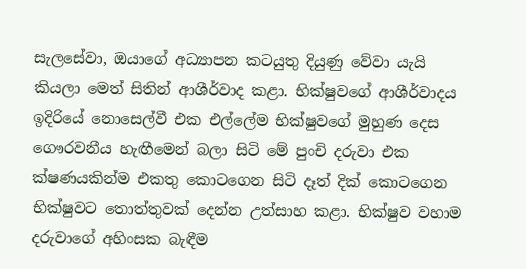සැලසේවා, ඔයාගේ අධ්‍යාපන කටයුතු දියුණු වේවා යැයි කියලා මෙත් සිතින් ආශීර්වාද කළා. භික්ෂුවගේ ආශීර්වාදය ඉදිරියේ නොසෙල්වී එක එල්ලේම භික්ෂුවගේ මුහුණ දෙස ගෞරවනීය හැඟීමෙන් බලා සිටි මේ පුංචි දරුවා එක ක්ෂණයකින්ම එකතු කොටගෙන සිටි දෑත් දික් කොටගෙන භික්ෂුවට තොත්තුවක් දෙන්න උත්සාහ කළා. භික්ෂුව වහාම දරුවාගේ අහිංසක බැඳීම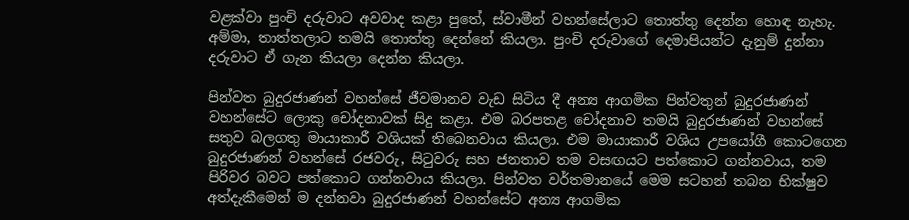වළක්වා පුංචි දරුවාට අවවාද කළා පුතේ, ස්වාමීන් වහන්සේලාට තොත්තු දෙන්න හොඳ නැහැ. අම්මා, තාත්තලාට තමයි තොත්තු දෙන්නේ කියලා. පුංචි දරුවාගේ දෙමාපියන්ට දැනුම් දුන්නා දරුවාට ඒ ගැන කියලා දෙන්න කියලා.

පින්වත බුදුරජාණන් වහන්සේ ජීවමානව වැඩ සිටිය දී අන්‍ය ආගමික පින්වතුන් බුදුරජාණන් වහන්සේට ලොකු චෝදනාවක් සිදු කළා. එම බරපතළ චෝදනාව තමයි බුදුරජාණන් වහන්සේ සතුව බලගතු මායාකාරී වශියක් තිබෙනවාය කියලා. එම මායාකාරී වශිය උපයෝගී කොටගෙන බුදුරජාණන් වහන්සේ රජවරු, සිටුවරු සහ ජනතාව තම වසඟයට පත්කොට ගන්නවාය, තම පිරිවර බවට පත්කොට ගන්නවාය කියලා. පින්වත වර්තමානයේ මෙම සටහන් තබන භික්ෂුව අත්දැකීමෙන් ම දන්නවා බුදුරජාණන් වහන්සේට අන්‍ය ආගමික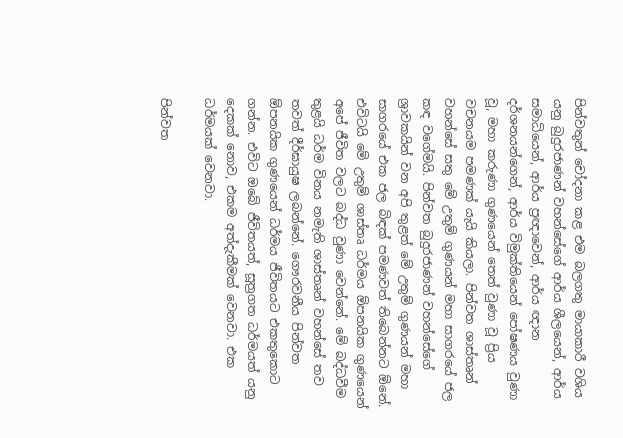පින්වතුන් චෝදනා කළ එම බලගතු මායාකාරී වශිය යනු බුදුරජාණන් වහන්සේගේ ආර්ය ශීලයෙන්, ආර්ය සමාධියෙන්, ආර්ය ප්‍රඥාවෙන්, ආර්ය ඥාන දර්ශනයන්ගෙන්, ආර්ය විමුක්තියෙන් පෝෂණය වුණා වූ, මහා කරුණා ගුණයෙන් තෙත් වුණා වූ ප්‍රිය වචනයම පමණක් යැයි කියලා. පින්වත ශාස්තෘන් වහන්සේ සතු මේ උතුම් ගුණයන් මහා සාගරයේ ජල කඳ වගේමයි. පින්වත බුදුරජාණන් වහන්සේගේ ශ්‍රාවකයින් වන අපි තුළත් මේ උතුම් ගුණයන් මහා සාගරයේ එක ජල බිඳක් පමණවත් තිබෙන්නට ඕනේ. එවිටයි මේ උතුම් ශාස්තෘ ධර්මය ඕපනයික ගුණයෙන් අපේ ජීවිත වලට බද්ධ වුණා වෙන්නේ. මේ බද්ධවීම තුළයි ධර්ම විනය නමැති ශාස්තෘන් වහන්සේ තව තවත් දීර්ඝායුෂ ලබන්නේ. ගෞරවනීය පින්වත ඕපනයික ගුණයෙන් ධර්මය ජීවිතයට එකතුකොට ගන්න. එවිට ඔබේ ජීවිතයත්, සූත්‍රගත ධර්මයත් යනු දෙකක් නොව, එකම අත්දැකීමක් වෙනවා. එක ධර්මයක් වෙනවා.

පින්වත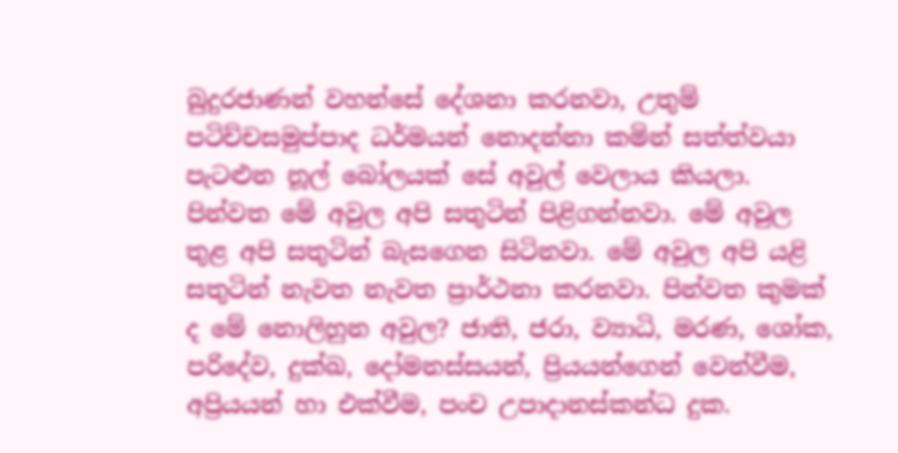බුදුරජාණන් වහන්සේ දේශනා කරනවා, උතුම් පටිච්චසමුප්පාද ධර්මයන් නොදන්නා කමින් සත්ත්වයා පැටළුන නූල් බෝලයක් සේ අවුල් වෙලාය කියලා. පින්වත මේ අවුල අපි සතුටින් පිළිගන්නවා. මේ අවුල තුළ අපි සතුටින් බැසගෙන සිටිනවා. මේ අවුල අපි යළි සතුටින් නැවත නැවත ප්‍රාර්ථනා කරනවා. පින්වත කුමක් ද මේ නොලිහුන අවුල? ජාති, ජරා, ව්‍යාධි, මරණ, ශෝක, පරිදේව, දුක්ඛ, දෝමනස්සයන්, ප්‍රියයන්ගෙන් වෙන්වීම, අප්‍රියයන් හා එක්වීම, පංච උපාදානස්කන්ධ දුක.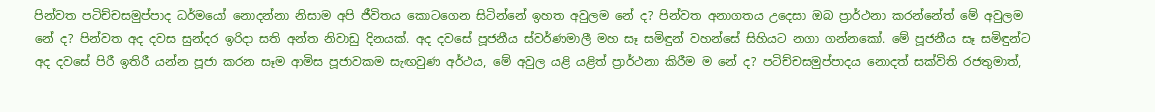පින්වත පටිච්චසමුප්පාද ධර්මයෝ නොදන්නා නිසාම අපි ජීවිතය කොටගෙන සිටින්නේ ඉහත අවුලම නේ ද? පින්වත අනාගතය උදෙසා ඔබ ප්‍රාර්ථනා කරන්නේත් මේ අවුලම නේ ද? පින්වත අද දවස සුන්දර ඉරිදා සති අන්ත නිවාඩු දිනයක්. අද දවසේ පූජනීය ස්වර්ණමාලී මහ සෑ සමිඳුන් වහන්සේ සිහියට නගා ගන්නකෝ. මේ පූජනීය සෑ සමිඳුන්ට අද දවසේ පිරී ඉතිරී යන්න පූජා කරන සෑම ආමිස පූජාවකම සැඟවුණ අර්ථය, මේ අවුල යළි යළිත් ප්‍රාර්ථනා කිරීම ම නේ ද? පටිච්චසමුප්පාදය නොදත් සක්විති රජතුමාත්,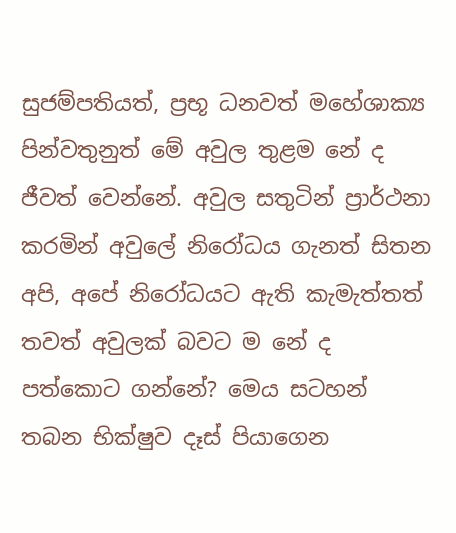සුජම්පතියත්, ප්‍රභූ ධනවත් මහේශාක්‍ය පින්වතුනුත් මේ අවුල තුළම නේ ද ජීවත් වෙන්නේ. අවුල සතුටින් ප්‍රාර්ථනා කරමින් අවුලේ නිරෝධය ගැනත් සිතන අපි, අපේ නිරෝධයට ඇති කැමැත්තත් තවත් අවුලක් බවට ම නේ ද පත්කොට ගන්නේ? මෙය සටහන් තබන භික්ෂුව දෑස් පියාගෙන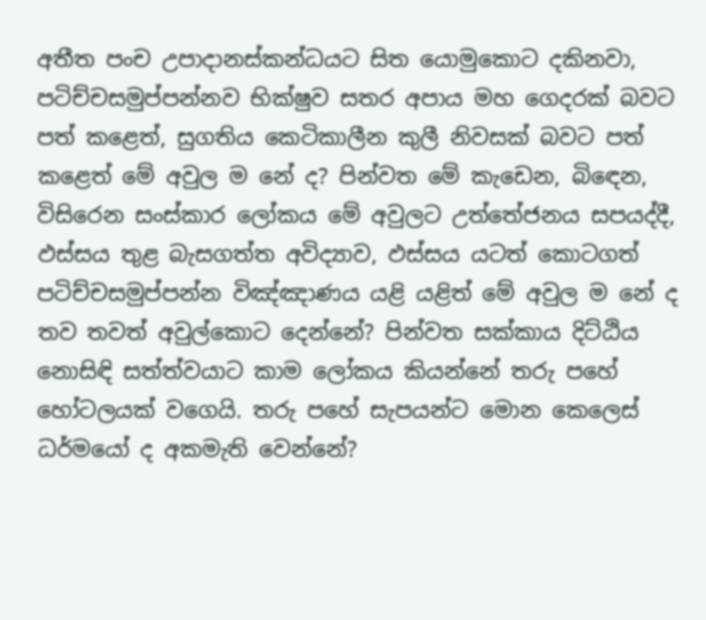අතීත පංච උපාදානස්කන්ධයට සිත යොමුකොට දකිනවා, පටිච්චසමුප්පන්නව භික්ෂුව සතර අපාය මහ ගෙදරක් බවට පත් කළෙත්, සුගතිය කෙටිකාලීන කුලී නිවසක් බවට පත් කළෙත් මේ අවුල ම නේ ද? පින්වත මේ කැඩෙන, බිඳෙන, විසිරෙන සංස්කාර ලෝකය මේ අවුලට උත්තේජනය සපයද්දී, ඵස්සය තුළ බැසගත්ත අවිද්‍යාව, ඵස්සය යටත් කොටගත් පටිච්චසමුප්පන්න විඤ්ඤාණය යළි යළිත් මේ අවුල ම නේ ද තව තවත් අවුල්කොට දෙන්නේ? පින්වත සක්කාය දිට්ඨිය නොසිඳි සත්ත්වයාට කාම ලෝකය කියන්නේ තරු පහේ හෝටලයක් වගෙයි. තරු පහේ සැපයන්ට මොන කෙලෙස් ධර්මයෝ ද අකමැති වෙන්නේ?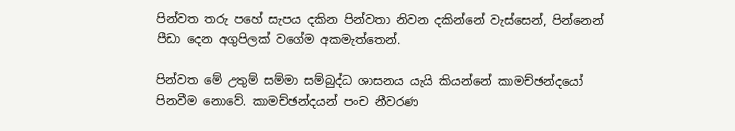පින්වත තරු පහේ සැපය දකින පින්වතා නිවන දකින්නේ වැස්සෙන්, පින්නෙන් පීඩා දෙන අගුපිලක් වගේම අකමැත්තෙන්.

පින්වත මේ උතුම් සම්මා සම්බුද්ධ ශාසනය යැයි කියන්නේ කාමච්ඡන්දයෝ පිනවීම නොවේ. කාමච්ඡන්දයන් පංච නීවරණ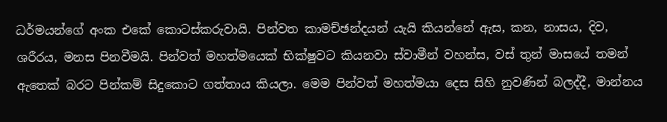ධර්මයන්ගේ අංක එකේ කොටස්කරුවායි. පින්වත කාමච්ඡන්දයන් යැයි කියන්නේ ඇස, කන, නාසය, දිව, ශරීරය, මනස පිනවීමයි. පින්වත් මහත්මයෙක් භික්ෂුවට කියනවා ස්වාමීන් වහන්ස, වස් තුන් මාසයේ තමන් ඇතෙක් බරට පින්කම් සිදුකොට ගත්තාය කියලා. මෙම පින්වත් මහත්මයා දෙස සිහි නුවණින් බලද්දී, මාන්නය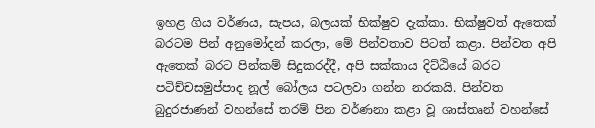ඉහළ ගිය වර්ණය, සැපය, බලයක් භික්ෂුව දැක්කා. භික්ෂුවත් ඇතෙක් බරටම පින් අනුමෝදන් කරලා, මේ පින්වතාව පිටත් කළා. පින්වත අපි ඇතෙක් බරට පින්කම් සිදුකරද්දී, අපි සක්කාය දිට්ඨියේ බරට පටිච්චසමුප්පාද නූල් බෝලය පටලවා ගන්න නරකයි. පින්වත බුදුරජාණන් වහන්සේ තරම් පින වර්ණනා කළා වූ ශාස්තෘන් වහන්සේ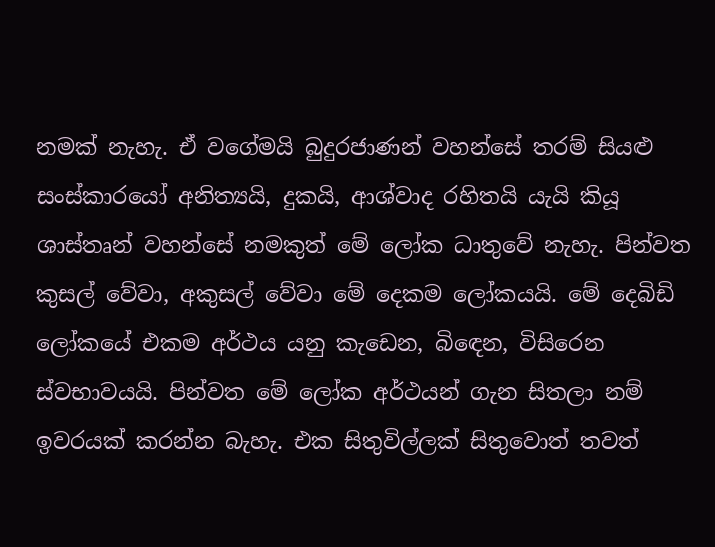නමක් නැහැ. ඒ වගේමයි බුදුරජාණන් වහන්සේ තරම් සියළු සංස්කාරයෝ අනිත්‍යයි, දුකයි, ආශ්වාද රහිතයි යැයි කියූ ශාස්තෘන් වහන්සේ නමකුත් මේ ලෝක ධාතුවේ නැහැ. පින්වත කුසල් වේවා, අකුසල් වේවා මේ දෙකම ලෝකයයි. මේ දෙබිඩි ලෝකයේ එකම අර්ථය යනු කැඩෙන, බිඳෙන, විසිරෙන ස්වභාවයයි. පින්වත මේ ලෝක අර්ථයන් ගැන සිතලා නම් ඉවරයක් කරන්න බැහැ. එක සිතුවිල්ලක් සිතුවොත් තවත්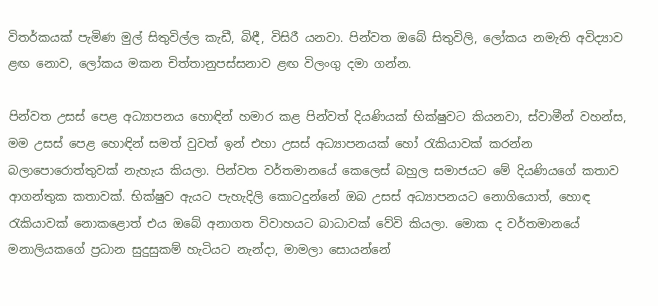විතර්කයක් පැමිණ මුල් සිතුවිල්ල කැඩී, බිඳී, විසිරී යනවා. පින්වත ඔබේ සිතුවිලි, ලෝකය නමැති අවිද්‍යාව ළඟ නොව, ලෝකය මකන චිත්තානුපස්සනාව ළඟ විලංගු දමා ගන්න.

පින්වත උසස් පෙළ අධ්‍යාපනය හොඳින් හමාර කළ පින්වත් දියණියක් භික්ෂුවට කියනවා, ස්වාමීන් වහන්ස, මම උසස් පෙළ හොඳින් සමත් වුවත් ඉන් එහා උසස් අධ්‍යාපනයක් හෝ රැකියාවක් කරන්න බලාපොරොත්තුවක් නැහැය කියලා. පින්වත වර්තමානයේ කෙලෙස් බහුල සමාජයට මේ දියණියගේ කතාව ආගන්තුක කතාවක්. භික්ෂුව ඇයට පැහැදිලි කොටදුන්නේ ඔබ උසස් අධ්‍යාපනයට නොගියොත්, හොඳ රැකියාවක් නොකළොත් එය ඔබේ අනාගත විවාහයට බාධාවක් වේවි කියලා. මොක ද වර්තමානයේ මනාලියකගේ ප්‍රධාන සුදුසුකම් හැටියට නැන්දා, මාමලා සොයන්නේ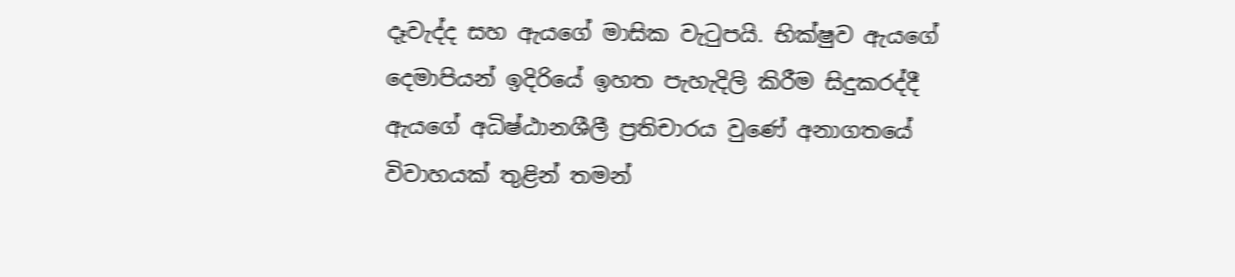දෑවැද්ද සහ ඇයගේ මාසික වැටුපයි. භික්ෂුව ඇයගේ දෙමාපියන් ඉදිරියේ ඉහත පැහැදිලි කිරීම සිදුකරද්දී ඇයගේ අධිෂ්ඨානශීලී ප්‍රතිචාරය වුණේ අනාගතයේ විවාහයක් තුළින් තමන්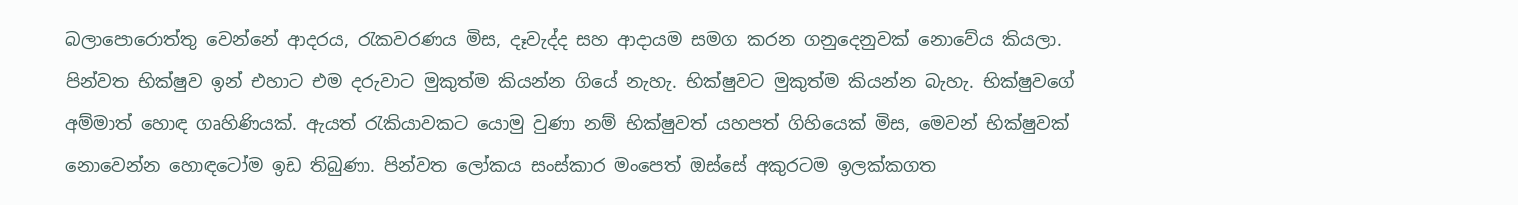බලාපොරොත්තු වෙන්නේ ආදරය, රැකවරණය මිස, දෑවැද්ද සහ ආදායම සමග කරන ගනුදෙනුවක් නොවේය කියලා. පින්වත භික්ෂුව ඉන් එහාට එම දරුවාට මුකුත්ම කියන්න ගියේ නැහැ. භික්ෂුවට මුකුත්ම කියන්න බැහැ. භික්ෂුවගේ අම්මාත් හොඳ ගෘහිණියක්. ඇයත් රැකියාවකට යොමු වුණා නම් භික්ෂුවත් යහපත් ගිහියෙක් මිස, මෙවන් භික්ෂුවක් නොවෙන්න හොඳටෝම ඉඩ තිබුණා. පින්වත ලෝකය සංස්කාර මංපෙත් ඔස්සේ අකුරටම ඉලක්කගත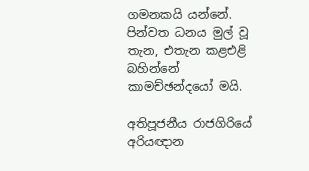ගමනකයි යන්නේ. පින්වත ධනය මුල් වූ තැන, එතැන කළඑළි බහින්නේ කාමච්ඡන්දයෝ මයි.

අතිපූජනීය රාජගිරියේ අරියඥාන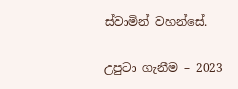ස්වාමින් වහන්සේ.

උපුටා ගැනීම – 2023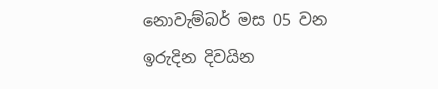නොවැම්බර් මස 05 වන ඉරුදින දිවයින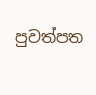පුවත්පත